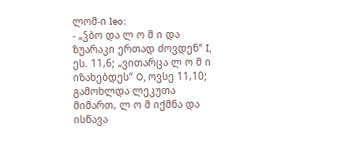ლომ-ი leo:
- „ჴბო და ლ ო მ ი და ზუარაკი ერთად ძოვდენ“ I, ეს. 11,6; „ვითარცა ლ ო მ ი იზახებდეს“ O, ოვსე 11,10; გამოხლდა ლეკუთა მიმართ, ლ ო მ იქმნა და ისწავა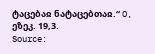ტაცებაჲ ნატაცებთაჲ.“ O, ეზეკ. 19,3.
Source: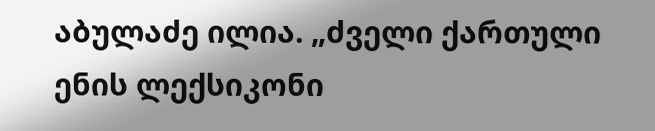აბულაძე ილია. „ძველი ქართული ენის ლექსიკონი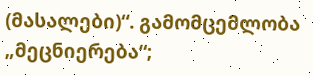(მასალები)“. გამომცემლობა „მეცნიერება“;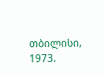თბილისი, 1973.